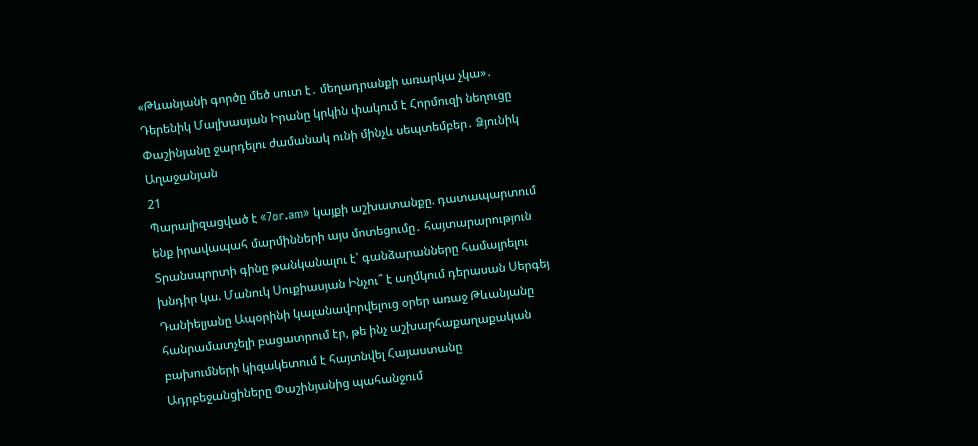«Թևանյանի գործը մեծ սուտ է․ մեղադրանքի առարկա չկա»․ Դերենիկ Մալխասյան Իրանը կրկին փակում է Հորմուզի նեղուցը Փաշինյանը ջարդելու ժամանակ ունի մինչև սեպտեմբեր․ Ձյունիկ Աղաջանյան
21
Պարալիզացված է «7or.am» կայքի աշխատանքը. դատապարտում ենք իրավապահ մարմինների այս մոտեցումը․ հայտարարություն Տրանսպորտի գինը թանկանալու է՝ գանձարանները համալրելու խնդիր կա. Մանուկ Սուքիասյան Ինչու՞ է աղմկում դերասան Սերգեյ Դանիելյանը Ապօրինի կալանավորվելուց օրեր առաջ Թևանյանը հանրամատչելի բացատրում էր, թե ինչ աշխարհաքաղաքական բախումների կիզակետում է հայտնվել Հայաստանը Ադրբեջանցիները Փաշինյանից պահանջում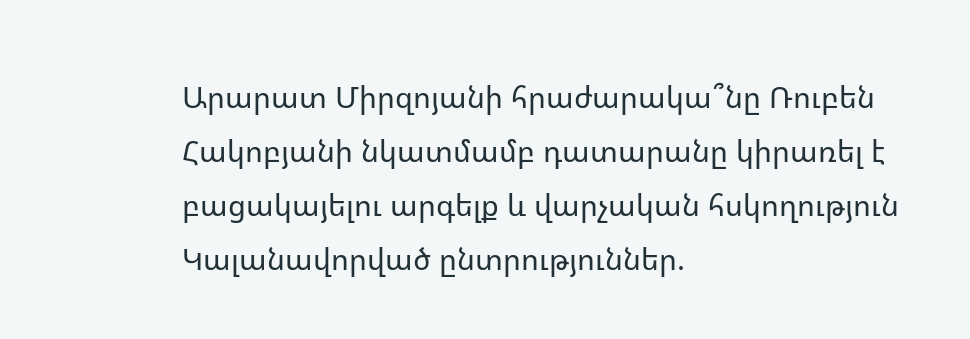Արարատ Միրզոյանի հրաժարակա՞նը Ռուբեն Հակոբյանի նկատմամբ դատարանը կիրառել է բացակայելու արգելք և վարչական հսկողություն Կալանավորված ընտրություններ.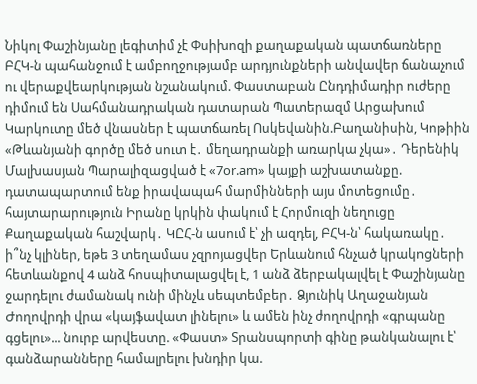Նիկոլ Փաշինյանը լեգիտիմ չէ Փսիխոզի քաղաքական պատճառները ԲՀԿ-ն պահանջում է ամբողջությամբ արդյունքների անվավեր ճանաչում ու վերաքվեարկության նշանակում. Փաստաբան Ընդդիմադիր ուժերը դիմում են Սահմանադրական դատարան Պատերազմ Արցախում
Կարկուտը մեծ վնասներ է պատճառել Ոսկեվանին.Բաղանիսին, Կոթիին «Թևանյանի գործը մեծ սուտ է․ մեղադրանքի առարկա չկա»․ Դերենիկ Մալխասյան Պարալիզացված է «7or.am» կայքի աշխատանքը. դատապարտում ենք իրավապահ մարմինների այս մոտեցումը․ հայտարարություն Իրանը կրկին փակում է Հորմուզի նեղուցը Քաղաքական հաշվարկ․ ԿԸՀ-ն ասում է՝ չի ազդել, ԲՀԿ-ն՝ հակառակը․ ի՞նչ կլիներ, եթե 3 տեղամաս չզրոյացվեր Երևանում հնչած կրակngների հետևանքով 4 անձ հոսպիտալացվել է, 1 անձ ձերբակալվել է Փաշինյանը ջարդելու ժամանակ ունի մինչև սեպտեմբեր․ Ձյունիկ Աղաջանյան Ժողովրդի վրա «կայֆավատ լինելու» և ամեն ինչ ժողովրդի «գրպանը գցելու»... նուրբ արվեստը. «Փաստ» Տրանսպորտի գինը թանկանալու է՝ գանձարանները համալրելու խնդիր կա.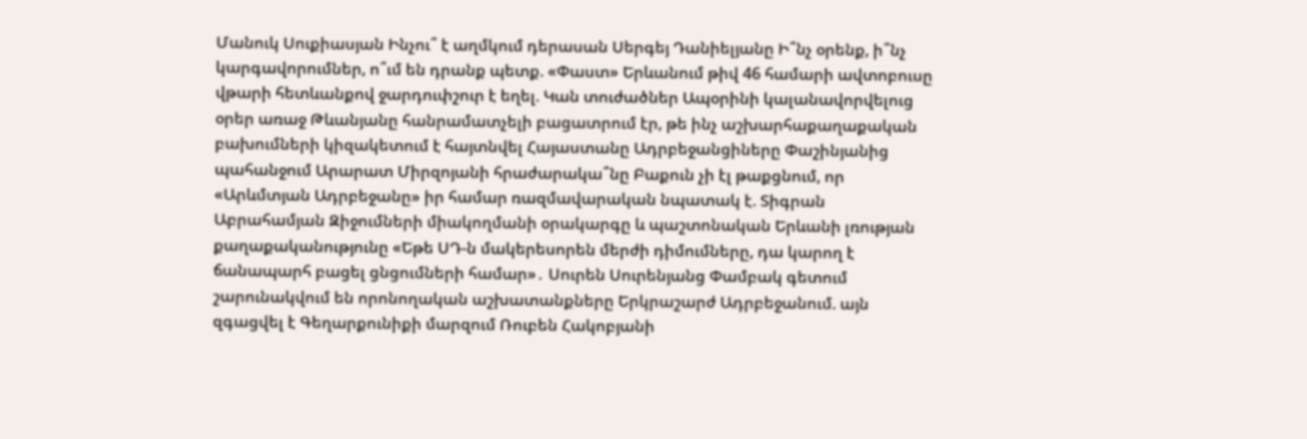Մանուկ Սուքիասյան Ինչու՞ է աղմկում դերասան Սերգեյ Դանիելյանը Ի՞նչ օրենք, ի՞նչ կարգավորումներ, ո՞ւմ են դրանք պետք. «Փաստ» Երևանում թիվ 46 համարի ավտոբուսը վթարի հետևանքով ջարդուփշուր է եղել. Կան տուժածներ Ապօրինի կալանավորվելուց օրեր առաջ Թևանյանը հանրամատչելի բացատրում էր, թե ինչ աշխարհաքաղաքական բախումների կիզակետում է հայտնվել Հայաստանը Ադրբեջանցիները Փաշինյանից պահանջում Արարատ Միրզոյանի հրաժարակա՞նը Բաքուն չի էլ թաքցնում, որ «Արևմտյան Ադրբեջանը» իր համար ռազմավարական նպատակ է. Տիգրան Աբրահամյան Զիջումների միակողմանի օրակարգը և պաշտոնական Երևանի լռության քաղաքականությունը «Եթե ՍԴ-ն մակերեսորեն մերժի դիմումները, դա կարող է ճանապարհ բացել ցնցումների համար»․ Սուրեն Սուրենյանց Փամբակ գետում շարունակվում են որոնողական աշխատանքները Երկրաշարժ Ադրբեջանում. այն զգացվել է Գեղարքունիքի մարզում Ռուբեն Հակոբյանի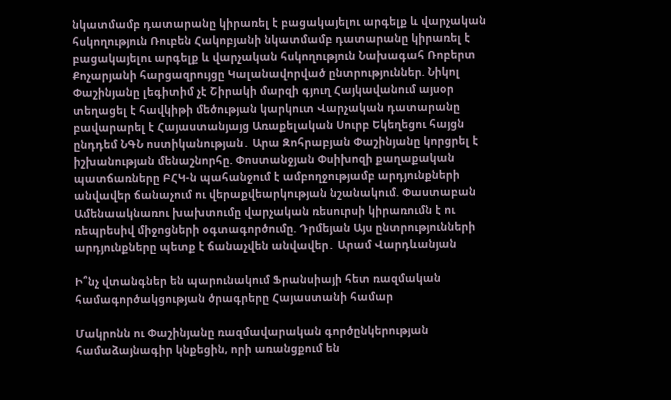նկատմամբ դատարանը կիրառել է բացակայելու արգելք և վարչական հսկողություն Ռուբեն Հակոբյանի նկատմամբ դատարանը կիրառել է բացակայելու արգելք և վարչական հսկողություն Նախագահ Ռոբերտ Քոչարյանի հարցազրույցը Կալանավորված ընտրություններ. Նիկոլ Փաշինյանը լեգիտիմ չէ Շիրակի մարզի գյուղ Հայկավանում այսօր տեղացել է հավկիթի մեծության կարկուտ Վարչական դատարանը բավարարել է Հայաստանյայց Առաքելական Սուրբ Եկեղեցու հայցն ընդդեմ ՆԳՆ ոստիկանության․ Արա Զոհրաբյան Փաշինյանը կորցրել է իշխանության մենաշնորհը. Փոստանջյան Փսիխոզի քաղաքական պատճառները ԲՀԿ-ն պահանջում է ամբողջությամբ արդյունքների անվավեր ճանաչում ու վերաքվեարկության նշանակում. Փաստաբան Ամենաակնառու խախտումը վարչական ռեսուրսի կիրառումն է ու ռեպրեսիվ միջոցների օգտագործումը. Դրմեյան Այս ընտրությունների արդյունքները պետք է ճանաչվեն անվավեր․ Արամ Վարդևանյան

Ի՞նչ վտանգներ են պարունակում Ֆրանսիայի հետ ռազմական համագործակցության ծրագրերը Հայաստանի համար

Մակրոնն ու Փաշինյանը ռազմավարական գործընկերության համաձայնագիր կնքեցին, որի առանցքում են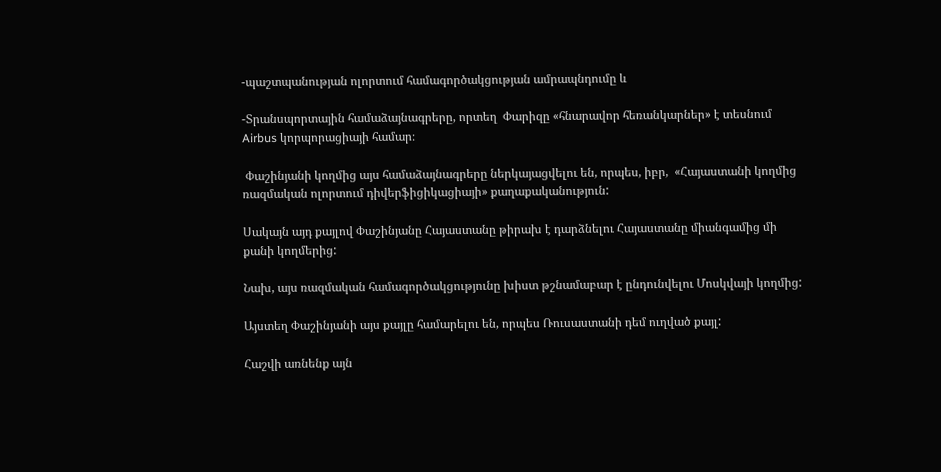-պաշտպանության ոլորտում համագործակցության ամրապնդումը և

-Տրանսպորտային համաձայնագրերը, որտեղ  Փարիզը «հնարավոր հեռանկարներ» է տեսնում Airbus կորպորացիայի համար։

 Փաշինյանի կողմից այս համաձայնագրերը ներկայացվելու են, որպես, իբր,  «Հայաստանի կողմից ռազմական ոլորտում դիվերֆիցիկացիայի» քաղաքականություն:

Սակայն այդ քայլով Փաշինյանը Հայաստանը թիրախ է դարձնելու Հայաստանը միանգամից մի քանի կողմերից:

Նախ, այս ռազմական համագործակցությունը խիստ թշնամաբար է ընդունվելու Մոսկվայի կողմից:

Այստեղ Փաշինյանի այս քայլը համարելու են, որպես Ռուսաստանի դեմ ուղված քայլ:

Հաշվի առնենք այն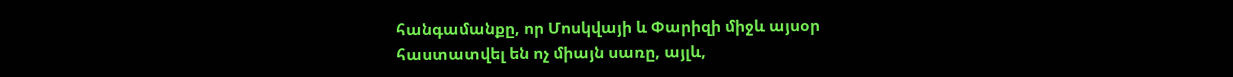հանգամանքը, որ Մոսկվայի և Փարիզի միջև այսօր հաստատվել են ոչ միայն սառը, այլև,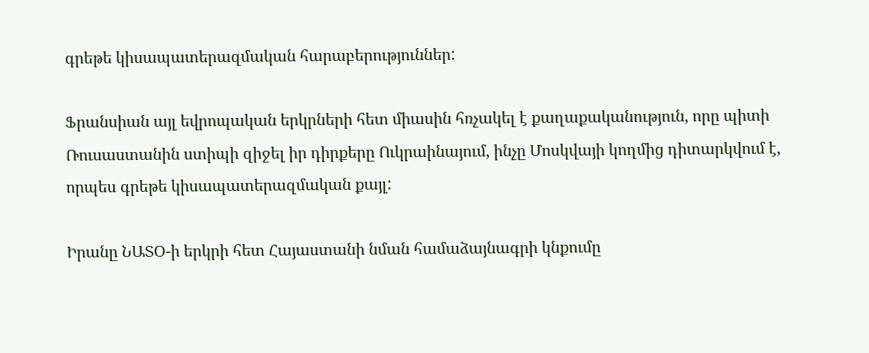գրեթե կիսապատերազմական հարաբերություններ:

Ֆրանսիան այլ եվրոպական երկրների հետ միասին հռչակել է քաղաքականություն, որը պիտի Ռուսաստանին ստիպի զիջել իր դիրքերը Ուկրաինայում, ինչը Մոսկվայի կողմից դիտարկվում է, որպես գրեթե կիսապատերազմական քայլ:

Իրանը ՆԱՏՕ-ի երկրի հետ Հայաստանի նման համաձայնագրի կնքումը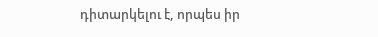դիտարկելու է, որպես իր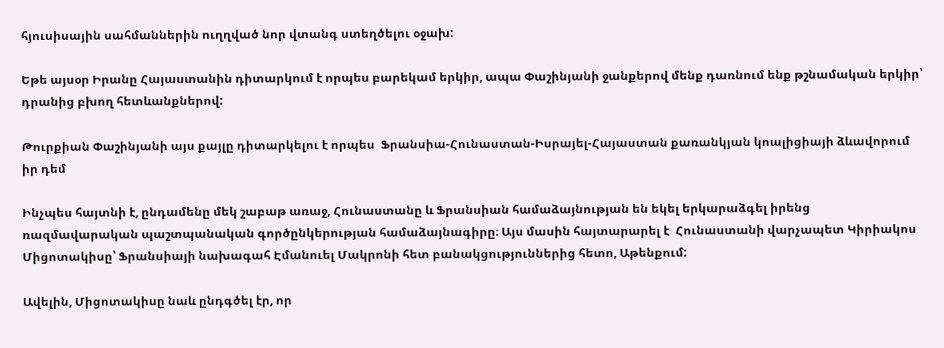հյուսիսային սահմաններին ուղղված նոր վտանգ ստեղծելու օջախ:

Եթե այսօր Իրանը Հայաստանին դիտարկում է որպես բարեկամ երկիր, ապա Փաշինյանի ջանքերով մենք դառնում ենք թշնամական երկիր՝ դրանից բխող հետևանքներով:

Թուրքիան Փաշինյանի այս քայլը դիտարկելու է որպես  Ֆրանսիա-Հունաստան-Իսրայել-Հայաստան քառանկյան կոալիցիայի ձևավորում իր դեմ

Ինչպես հայտնի է, ընդամենը մեկ շաբաթ առաջ, Հունաստանը և Ֆրանսիան համաձայնության են եկել երկարաձգել իրենց ռազմավարական պաշտպանական գործընկերության համաձայնագիրը։ Այս մասին հայտարարել է  Հունաստանի վարչապետ Կիրիակոս Միցոտակիսը՝ Ֆրանսիայի նախագահ Էմանուել Մակրոնի հետ բանակցություններից հետո, Աթենքում:

Ավելին, Միցոտակիսը նաև ընդգծել էր, որ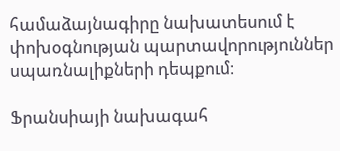համաձայնագիրը նախատեսում է փոխօգնության պարտավորություններ սպառնալիքների դեպքում։

Ֆրանսիայի նախագահ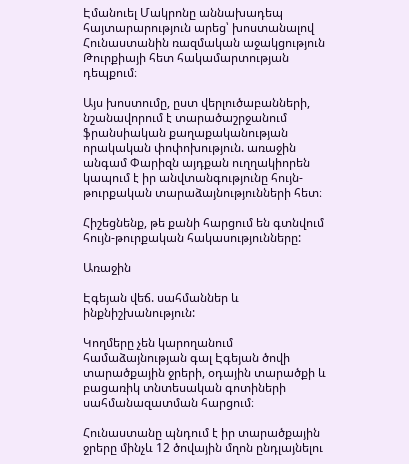Էմանուել Մակրոնը աննախադեպ հայտարարություն արեց՝ խոստանալով Հունաստանին ռազմական աջակցություն Թուրքիայի հետ հակամարտության դեպքում։

Այս խոստումը, ըստ վերլուծաբանների, նշանավորում է տարածաշրջանում ֆրանսիական քաղաքականության որակական փոփոխություն. առաջին անգամ Փարիզն այդքան ուղղակիորեն կապում է իր անվտանգությունը հույն-թուրքական տարաձայնությունների հետ։

Հիշեցնենք, թե քանի հարցում են գտնվում հույն-թուրքական հակասությունները:

Առաջին

Էգեյան վեճ. սահմաններ և ինքնիշխանություն:

Կողմերը չեն կարողանում համաձայնության գալ Էգեյան ծովի տարածքային ջրերի, օդային տարածքի և բացառիկ տնտեսական գոտիների սահմանազատման հարցում։

Հունաստանը պնդում է իր տարածքային ջրերը մինչև 12 ծովային մղոն ընդլայնելու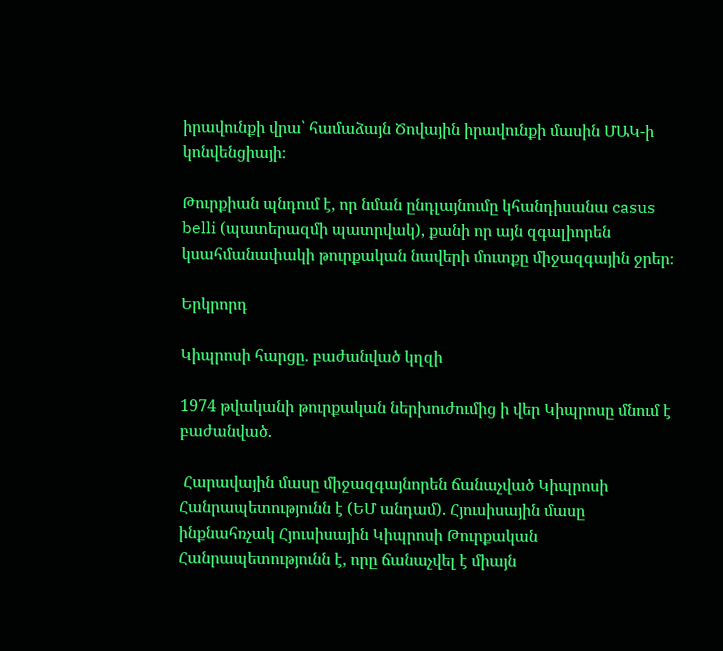իրավունքի վրա՝ համաձայն Ծովային իրավունքի մասին ՄԱԿ-ի կոնվենցիայի։

Թուրքիան պնդում է, որ նման ընդլայնումը կհանդիսանա casus belli (պատերազմի պատրվակ), քանի որ այն զգալիորեն կսահմանափակի թուրքական նավերի մուտքը միջազգային ջրեր։

Երկրորդ

Կիպրոսի հարցը. բաժանված կղզի

1974 թվականի թուրքական ներխուժումից ի վեր Կիպրոսը մնում է բաժանված.

 Հարավային մասը միջազգայնորեն ճանաչված Կիպրոսի Հանրապետությունն է (ԵՄ անդամ). Հյուսիսային մասը ինքնահռչակ Հյուսիսային Կիպրոսի Թուրքական Հանրապետությունն է, որը ճանաչվել է միայն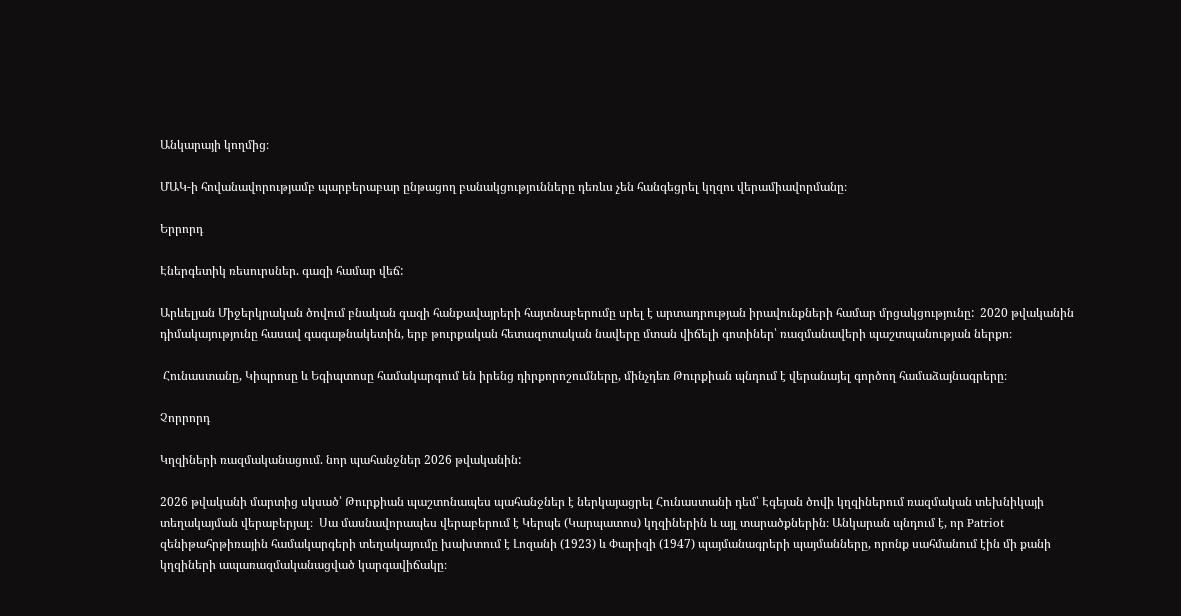Անկարայի կողմից։

ՄԱԿ-ի հովանավորությամբ պարբերաբար ընթացող բանակցությունները դեռևս չեն հանգեցրել կղզու վերամիավորմանը։

Երրորդ

Էներգետիկ ռեսուրսներ. գազի համար վեճ:

Արևելյան Միջերկրական ծովում բնական գազի հանքավայրերի հայտնաբերումը սրել է արտադրության իրավունքների համար մրցակցությունը:  2020 թվականին դիմակայությունը հասավ գագաթնակետին, երբ թուրքական հետազոտական նավերը մտան վիճելի գոտիներ՝ ռազմանավերի պաշտպանության ներքո։

 Հունաստանը, Կիպրոսը և Եգիպտոսը համակարգում են իրենց դիրքորոշումները, մինչդեռ Թուրքիան պնդում է վերանայել գործող համաձայնագրերը։

Չորրորդ

Կղզիների ռազմականացում. նոր պահանջներ 2026 թվականին:

2026 թվականի մարտից սկսած՝ Թուրքիան պաշտոնապես պահանջներ է ներկայացրել Հունաստանի դեմ՝ Էգեյան ծովի կղզիներում ռազմական տեխնիկայի տեղակայման վերաբերյալ։  Սա մասնավորապես վերաբերում է Կերպե (Կարպատոս) կղզիներին և այլ տարածքներին։ Անկարան պնդում է, որ Patriot զենիթահրթիռային համակարգերի տեղակայումը խախտում է Լոզանի (1923) և Փարիզի (1947) պայմանագրերի պայմանները, որոնք սահմանում էին մի քանի կղզիների ապառազմականացված կարգավիճակը։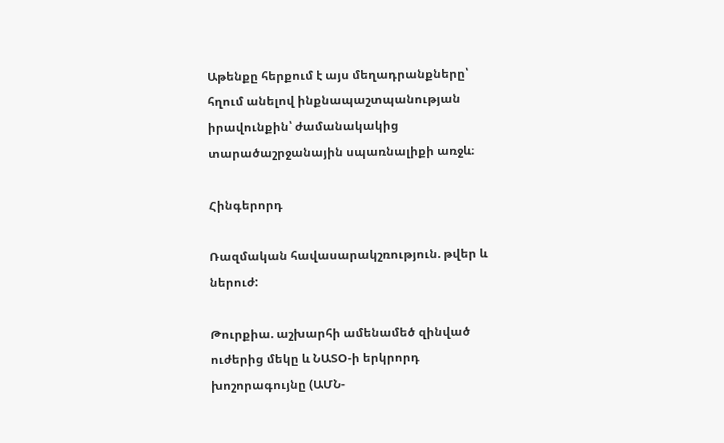Աթենքը հերքում է այս մեղադրանքները՝ հղում անելով ինքնապաշտպանության իրավունքին՝ ժամանակակից տարածաշրջանային սպառնալիքի առջև։

Հինգերորդ

Ռազմական հավասարակշռություն. թվեր և ներուժ:

Թուրքիա. աշխարհի ամենամեծ զինված ուժերից մեկը և ՆԱՏՕ-ի երկրորդ խոշորագույնը (ԱՄՆ-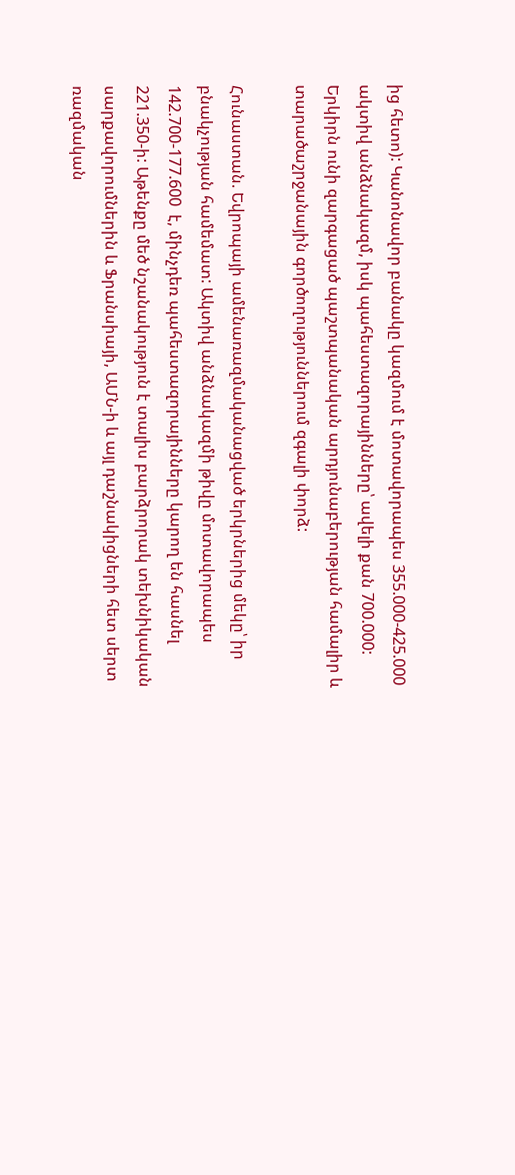ից հետո): Կանոնավոր բանակը կազմում է մոտավորապես 355.000-425.000 ակտիվ անձնակազմ, իսկ պահեստազորայինները՝ ավելի քան 700.000: Երկիրն ունի զարգացած պաշտպանական արդյունաբերության համալիր և տարածաշրջանային գործողություններում զգալի փորձ:

Հունաստան. Եվրոպայի ամենառազմականացված երկրներից մեկը՝ իր բնակչության համեմատ: Ակտիվ անձնակազմի թիվը մոտավորապես 142.700-177.600  է, մինչդեռ պահեստազորայինները կարող են հասնել 221.350-ի: Աթենքը մեծ նշանակություն է տալիս բարձրորակ տեխնիկական սարքավորումներին և Ֆրանսիայի, ԱՄՆ-ի և այլ դաշնակիցների հետ սերտ ռազմական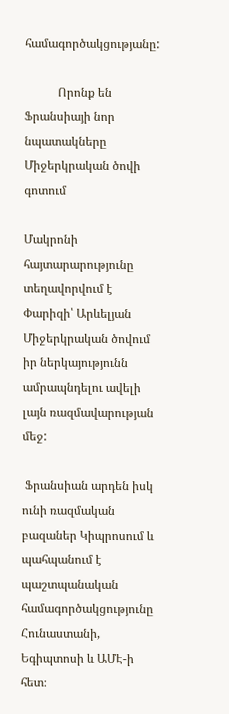համագործակցությանը:

           Որոնք են Ֆրանսիայի նոր նպատակները Միջերկրական ծովի գոտում

Մակրոնի հայտարարությունը տեղավորվում է Փարիզի՝ Արևելյան Միջերկրական ծովում իր ներկայությունն ամրապնդելու ավելի լայն ռազմավարության մեջ:

 Ֆրանսիան արդեն իսկ ունի ռազմական բազաներ Կիպրոսում և պահպանում է պաշտպանական համագործակցությունը Հունաստանի, Եգիպտոսի և ԱՄԷ-ի հետ։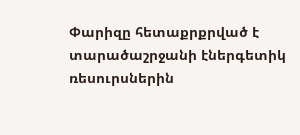Փարիզը հետաքրքրված է տարածաշրջանի էներգետիկ ռեսուրսներին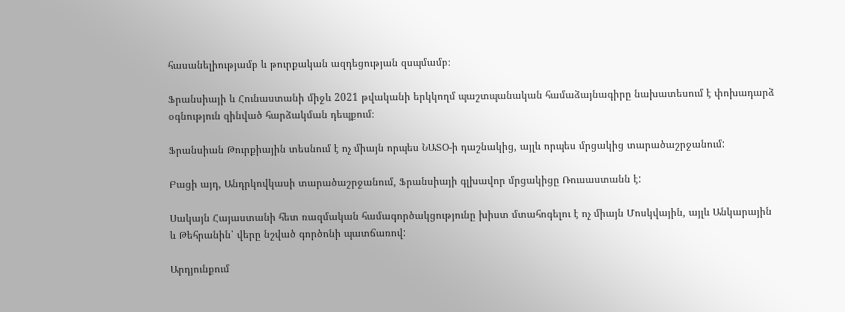հասանելիությամբ և թուրքական ազդեցության զսպմամբ։

Ֆրանսիայի և Հունաստանի միջև 2021 թվականի երկկողմ պաշտպանական համաձայնագիրը նախատեսում է փոխադարձ օգնություն զինված հարձակման դեպքում։

Ֆրանսիան Թուրքիային տեսնում է ոչ միայն որպես ՆԱՏՕ-ի դաշնակից, այլև որպես մրցակից տարածաշրջանում:

Բացի այդ, Անդրկովկասի տարածաշրջանում, Ֆրանսիայի գլխավոր մրցակիցը Ռուսաստանն է:

Սակայն Հայաստանի հետ ռազմական համագործակցությունը խիստ մտահոգելու է ոչ միայն Մոսկվային, այլև Անկարային և Թեհրանին՝ վերը նշված գործոնի պատճառով:

Արդյունքում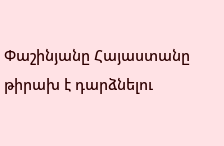Փաշինյանը Հայաստանը թիրախ է դարձնելու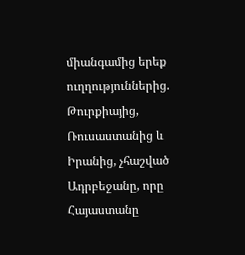միանգամից երեք ուղղություններից. Թուրքիայից, Ռուսաստանից և Իրանից, չհաշված Ադրբեջանը, որը Հայաստանը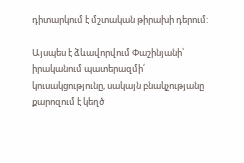դիտարկում է մշտական թիրախի դերում:

Այսպես է ձևավորվում Փաշինյանի՝ իրականում պատերազմի՛ կուսակցությունը, սակայն բնակչությանը քարոզում է կեղծ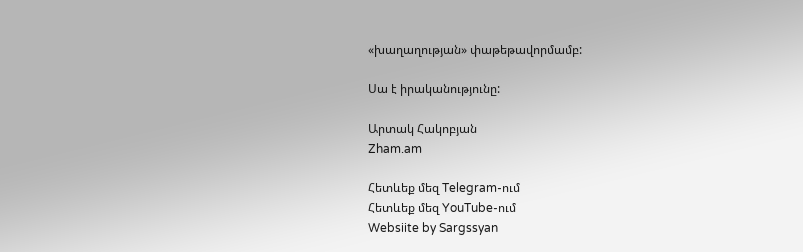«խաղաղության» փաթեթավորմամբ:

Սա է իրականությունը:

Արտակ Հակոբյան
Zham.am

Հետևեք մեզ Telegram-ում
Հետևեք մեզ YouTube-ում
Websiite by Sargssyan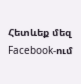Հետևեք մեզ Facebook-ում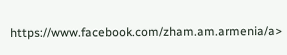https://www.facebook.com/zham.am.armenia/a>